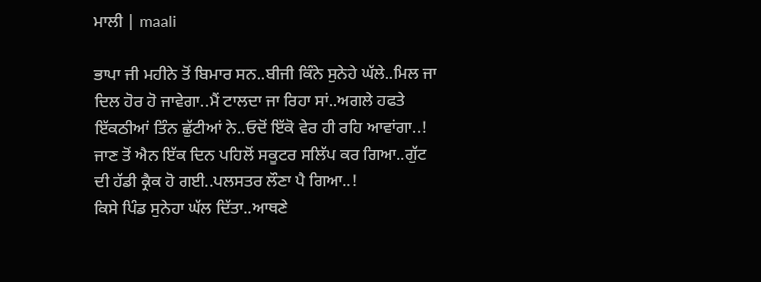ਮਾਲੀ | maali

ਭਾਪਾ ਜੀ ਮਹੀਨੇ ਤੋਂ ਬਿਮਾਰ ਸਨ..ਬੀਜੀ ਕਿੰਨੇ ਸੁਨੇਹੇ ਘੱਲੇ..ਮਿਲ ਜਾ ਦਿਲ ਹੋਰ ਹੋ ਜਾਵੇਗਾ..ਮੈਂ ਟਾਲਦਾ ਜਾ ਰਿਹਾ ਸਾਂ..ਅਗਲੇ ਹਫਤੇ ਇੱਕਠੀਆਂ ਤਿੰਨ ਛੁੱਟੀਆਂ ਨੇ..ਓਦੋਂ ਇੱਕੋ ਵੇਰ ਹੀ ਰਹਿ ਆਵਾਂਗਾ..!
ਜਾਣ ਤੋਂ ਐਨ ਇੱਕ ਦਿਨ ਪਹਿਲੋਂ ਸਕੂਟਰ ਸਲਿੱਪ ਕਰ ਗਿਆ..ਗੁੱਟ ਦੀ ਹੱਡੀ ਕ੍ਰੈਕ ਹੋ ਗਈ..ਪਲਸਤਰ ਲੌਣਾ ਪੈ ਗਿਆ..!
ਕਿਸੇ ਪਿੰਡ ਸੁਨੇਹਾ ਘੱਲ ਦਿੱਤਾ..ਆਥਣੇ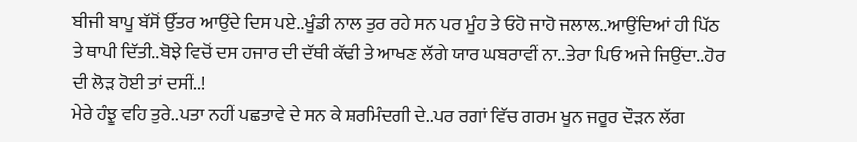ਬੀਜੀ ਬਾਪੂ ਬੱਸੋਂ ਉੱਤਰ ਆਉਂਦੇ ਦਿਸ ਪਏ..ਖੂੰਡੀ ਨਾਲ ਤੁਰ ਰਹੇ ਸਨ ਪਰ ਮੂੰਹ ਤੇ ਓਹੋ ਜਾਹੋ ਜਲਾਲ..ਆਉਂਦਿਆਂ ਹੀ ਪਿੱਠ ਤੇ ਥਾਪੀ ਦਿੱਤੀ..ਬੋਝੇ ਵਿਚੋਂ ਦਸ ਹਜਾਰ ਦੀ ਦੱਥੀ ਕੱਢੀ ਤੇ ਆਖਣ ਲੱਗੇ ਯਾਰ ਘਬਰਾਵੀਂ ਨਾ..ਤੇਰਾ ਪਿਓ ਅਜੇ ਜਿਉਂਦਾ..ਹੋਰ ਦੀ ਲੋੜ ਹੋਈ ਤਾਂ ਦਸੀਂ..!
ਮੇਰੇ ਹੰਝੂ ਵਹਿ ਤੁਰੇ..ਪਤਾ ਨਹੀਂ ਪਛਤਾਵੇ ਦੇ ਸਨ ਕੇ ਸ਼ਰਮਿੰਦਗੀ ਦੇ..ਪਰ ਰਗਾਂ ਵਿੱਚ ਗਰਮ ਖੂਨ ਜਰੂਰ ਦੌੜਨ ਲੱਗ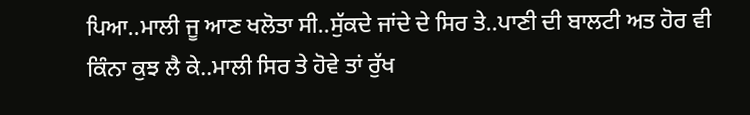ਪਿਆ..ਮਾਲੀ ਜੂ ਆਣ ਖਲੋਤਾ ਸੀ..ਸੁੱਕਦੇ ਜਾਂਦੇ ਦੇ ਸਿਰ ਤੇ..ਪਾਣੀ ਦੀ ਬਾਲਟੀ ਅਤ ਹੋਰ ਵੀ ਕਿੰਨਾ ਕੁਝ ਲੈ ਕੇ..ਮਾਲੀ ਸਿਰ ਤੇ ਹੋਵੇ ਤਾਂ ਰੁੱਖ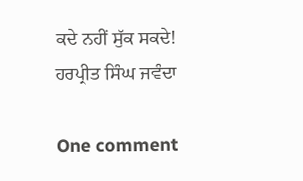ਕਦੇ ਨਹੀਂ ਸੁੱਕ ਸਕਦੇ!
ਹਰਪ੍ਰੀਤ ਸਿੰਘ ਜਵੰਦਾ

One comment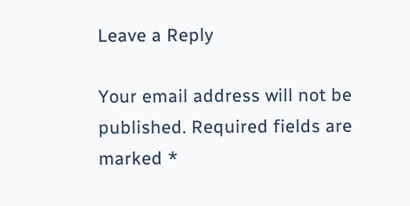Leave a Reply

Your email address will not be published. Required fields are marked *